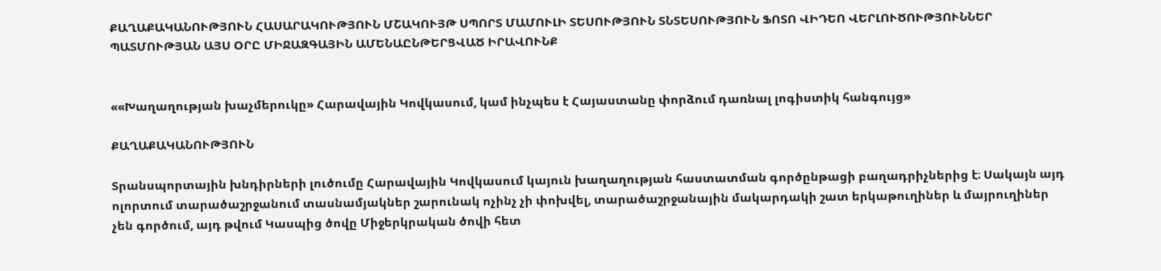ՔԱՂԱՔԱԿԱՆՈՒԹՅՈՒՆ ՀԱՍԱՐԱԿՈՒԹՅՈՒՆ ՄՇԱԿՈՒՅԹ ՍՊՈՐՏ ՄԱՄՈՒԼԻ ՏԵՍՈՒԹՅՈՒՆ ՏՆՏԵՍՈՒԹՅՈՒՆ ՖՈՏՈ ՎԻԴԵՈ ՎԵՐԼՈՒԾՈՒԹՅՈՒՆՆԵՐ ՊԱՏՄՈՒԹՅԱՆ ԱՅՍ ՕՐԸ ՄԻՋԱԶԳԱՅԻՆ ԱՄԵՆԱԸՆԹԵՐՑՎԱԾ ԻՐԱՎՈՒՆՔ


««Խաղաղության խաչմերուկը» Հարավային Կովկասում, կամ ինչպես է Հայաստանը փորձում դառնալ լոգիստիկ հանգույց»

ՔԱՂԱՔԱԿԱՆՈՒԹՅՈՒՆ

Տրանսպորտային խնդիրների լուծումը Հարավային Կովկասում կայուն խաղաղության հաստատման գործընթացի բաղադրիչներից է։ Սակայն այդ ոլորտում տարածաշրջանում տասնամյակներ շարունակ ոչինչ չի փոխվել, տարածաշրջանային մակարդակի շատ երկաթուղիներ և մայրուղիներ չեն գործում, այդ թվում Կասպից ծովը Միջերկրական ծովի հետ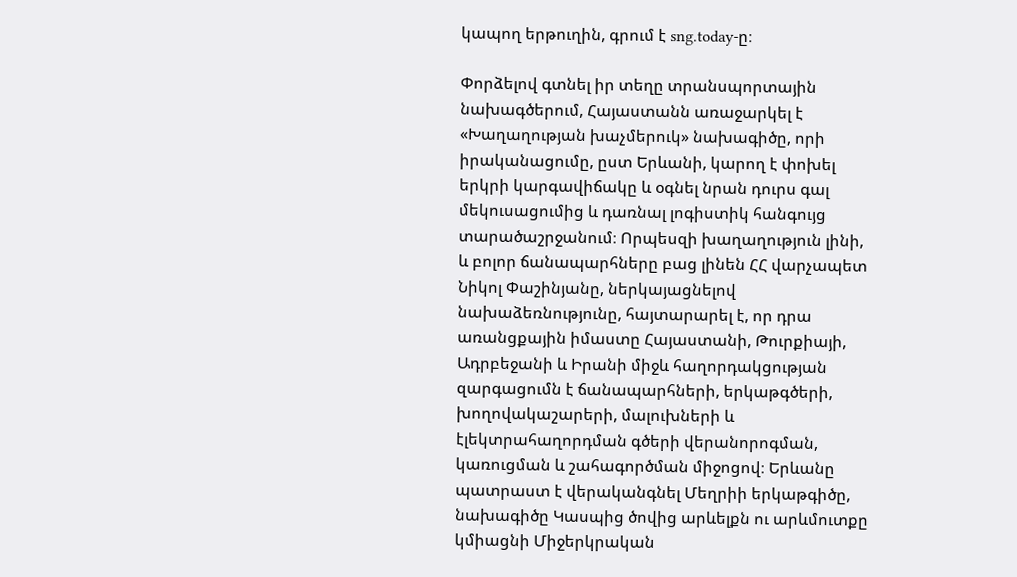կապող երթուղին, գրում է sng.today-ը։

Փորձելով գտնել իր տեղը տրանսպորտային նախագծերում, Հայաստանն առաջարկել է «Խաղաղության խաչմերուկ» նախագիծը, որի իրականացումը, ըստ Երևանի, կարող է փոխել երկրի կարգավիճակը և օգնել նրան դուրս գալ մեկուսացումից և դառնալ լոգիստիկ հանգույց տարածաշրջանում։ Որպեսզի խաղաղություն լինի, և բոլոր ճանապարհները բաց լինեն ՀՀ վարչապետ Նիկոլ Փաշինյանը, ներկայացնելով նախաձեռնությունը, հայտարարել է, որ դրա առանցքային իմաստը Հայաստանի, Թուրքիայի, Ադրբեջանի և Իրանի միջև հաղորդակցության զարգացումն է ճանապարհների, երկաթգծերի, խողովակաշարերի, մալուխների և էլեկտրահաղորդման գծերի վերանորոգման, կառուցման և շահագործման միջոցով։ Երևանը պատրաստ է վերականգնել Մեղրիի երկաթգիծը, նախագիծը Կասպից ծովից արևելքն ու արևմուտքը կմիացնի Միջերկրական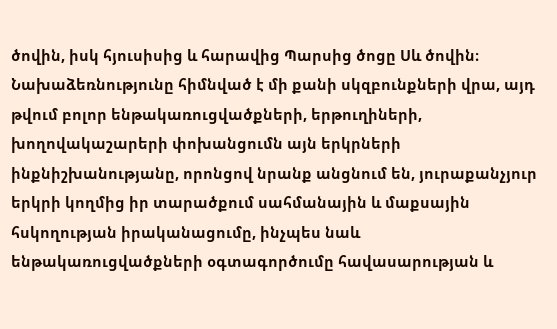ծովին, իսկ հյուսիսից և հարավից Պարսից ծոցը Սև ծովին։ Նախաձեռնությունը հիմնված է մի քանի սկզբունքների վրա, այդ թվում բոլոր ենթակառուցվածքների, երթուղիների, խողովակաշարերի փոխանցումն այն երկրների ինքնիշխանությանը, որոնցով նրանք անցնում են, յուրաքանչյուր երկրի կողմից իր տարածքում սահմանային և մաքսային հսկողության իրականացումը, ինչպես նաև ենթակառուցվածքների օգտագործումը հավասարության և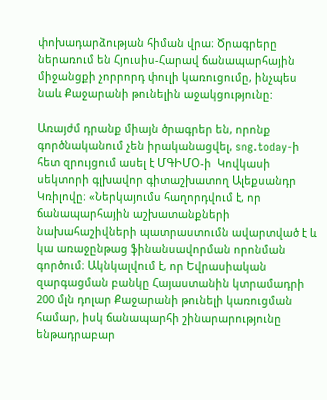փոխադարձության հիման վրա։ Ծրագրերը ներառում են Հյուսիս-Հարավ ճանապարհային միջանցքի չորրորդ փուլի կառուցումը, ինչպես նաև Քաջարանի թունելին աջակցությունը:

Առայժմ դրանք միայն ծրագրեր են, որոնք գործնականում չեն իրականացվել, sng.today-ի  հետ զրույցում ասել է ՄԳԻՄՕ-ի  Կովկասի սեկտորի գլխավոր գիտաշխատող Ալեքսանդր Կռիլովը։ «Ներկայումս հաղորդվում է, որ ճանապարհային աշխատանքների նախահաշիվների պատրաստումն ավարտված է և կա առաջընթաց ֆինանսավորման որոնման գործում։ Ակնկալվում է, որ Եվրասիական զարգացման բանկը Հայաստանին կտրամադրի 200 մլն դոլար Քաջարանի թունելի կառուցման համար, իսկ ճանապարհի շինարարությունը ենթադրաբար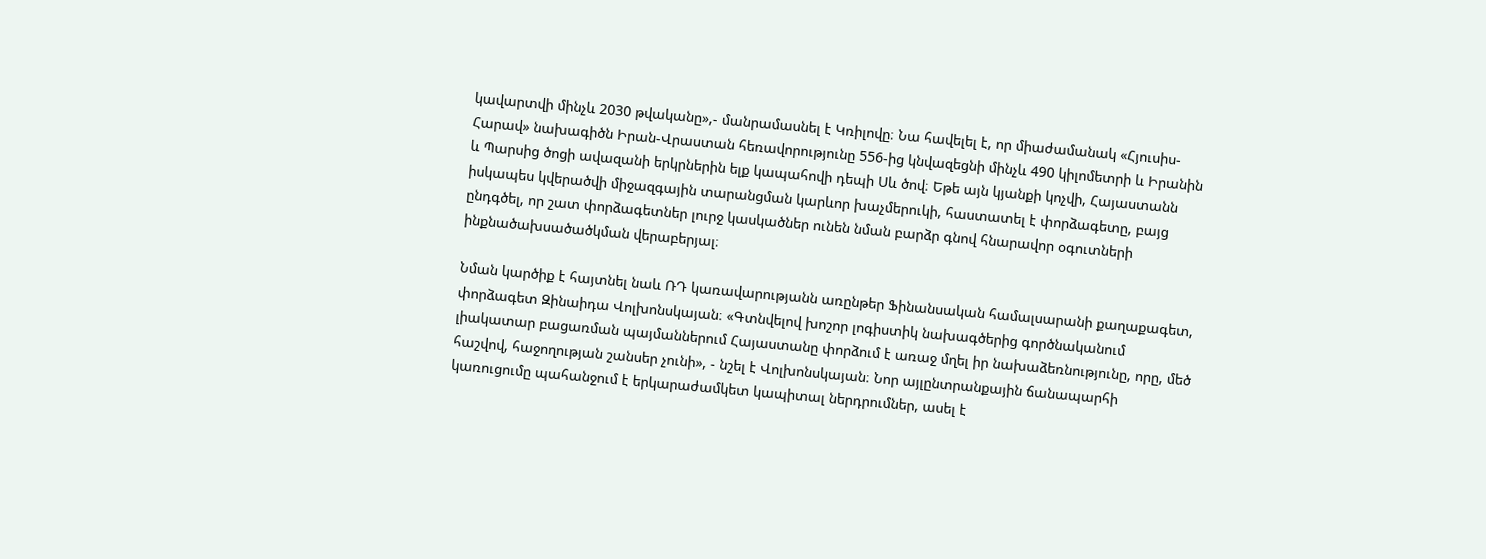կավարտվի մինչև 2030 թվականը»,- մանրամասնել է Կռիլովը։ Նա հավելել է, որ միաժամանակ «Հյուսիս-Հարավ» նախագիծն Իրան-Վրաստան հեռավորությունը 556-ից կնվազեցնի մինչև 490 կիլոմետրի և Իրանին և Պարսից ծոցի ավազանի երկրներին ելք կապահովի դեպի Սև ծով։ Եթե այն կյանքի կոչվի, Հայաստանն իսկապես կվերածվի միջազգային տարանցման կարևոր խաչմերուկի, հաստատել է փորձագետը, բայց ընդգծել, որ շատ փորձագետներ լուրջ կասկածներ ունեն նման բարձր գնով հնարավոր օգուտների ինքնածախսածածկման վերաբերյալ։

Նման կարծիք է հայտնել նաև ՌԴ կառավարությանն առընթեր Ֆինանսական համալսարանի քաղաքագետ, փորձագետ Զինաիդա Վոլխոնսկայան։ «Գտնվելով խոշոր լոգիստիկ նախագծերից գործնականում լիակատար բացառման պայմաններում Հայաստանը փորձում է առաջ մղել իր նախաձեռնությունը, որը, մեծ հաշվով, հաջողության շանսեր չունի», - նշել է Վոլխոնսկայան։ Նոր այլընտրանքային ճանապարհի կառուցումը պահանջում է երկարաժամկետ կապիտալ ներդրումներ, ասել է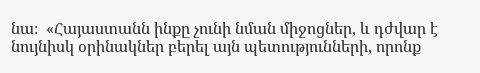նա։  «Հայաստանն ինքը չունի նման միջոցներ, և դժվար է նույնիսկ օրինակներ բերել այն պետությունների, որոնք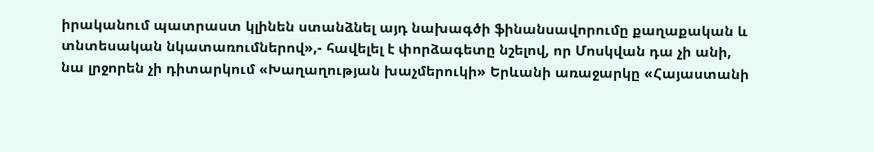իրականում պատրաստ կլինեն ստանձնել այդ նախագծի ֆինանսավորումը քաղաքական և տնտեսական նկատառումներով»,- հավելել է փորձագետը նշելով, որ Մոսկվան դա չի անի, նա լրջորեն չի դիտարկում «Խաղաղության խաչմերուկի» Երևանի առաջարկը «Հայաստանի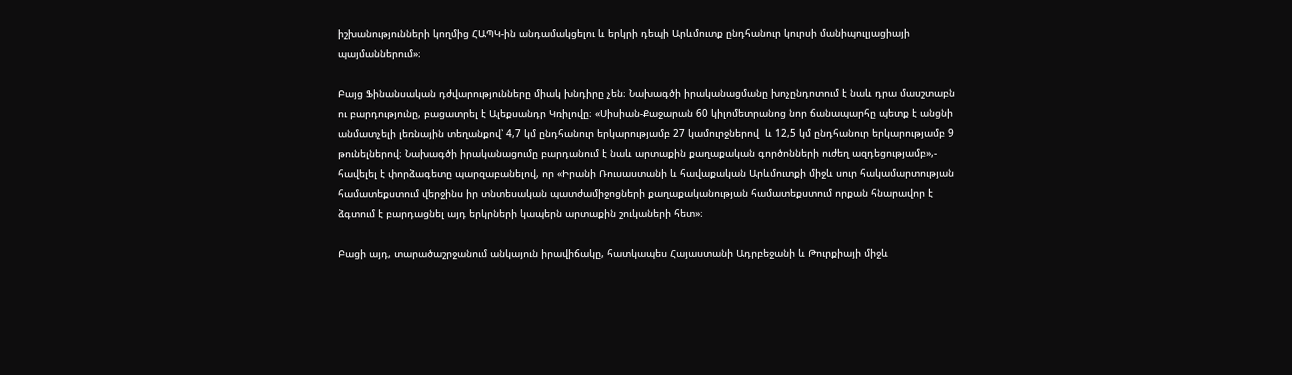իշխանությունների կողմից ՀԱՊԿ-ին անդամակցելու և երկրի դեպի Արևմուտք ընդհանուր կուրսի մանիպուլյացիայի պայմաններում»։

Բայց Ֆինանսական դժվարությունները միակ խնդիրը չեն։ Նախագծի իրականացմանը խոչընդոտում է նաև դրա մասշտաբն ու բարդությունը, բացատրել է Ալեքսանդր Կռիլովը։ «Սիսիան-Քաջարան 60 կիլոմետրանոց նոր ճանապարհը պետք է անցնի անմատչելի լեռնային տեղանքով՝ 4,7 կմ ընդհանուր երկարությամբ 27 կամուրջներով  և 12,5 կմ ընդհանուր երկարությամբ 9 թունելներով։ Նախագծի իրականացումը բարդանում է նաև արտաքին քաղաքական գործոնների ուժեղ ազդեցությամբ»,- հավելել է փորձագետը պարզաբանելով, որ «Իրանի Ռուսաստանի և հավաքական Արևմուտքի միջև սուր հակամարտության համատեքստում վերջինս իր տնտեսական պատժամիջոցների քաղաքականության համատեքստում որքան հնարավոր է ձգտում է բարդացնել այդ երկրների կապերն արտաքին շուկաների հետ»։

Բացի այդ, տարածաշրջանում անկայուն իրավիճակը, հատկապես Հայաստանի Ադրբեջանի և Թուրքիայի միջև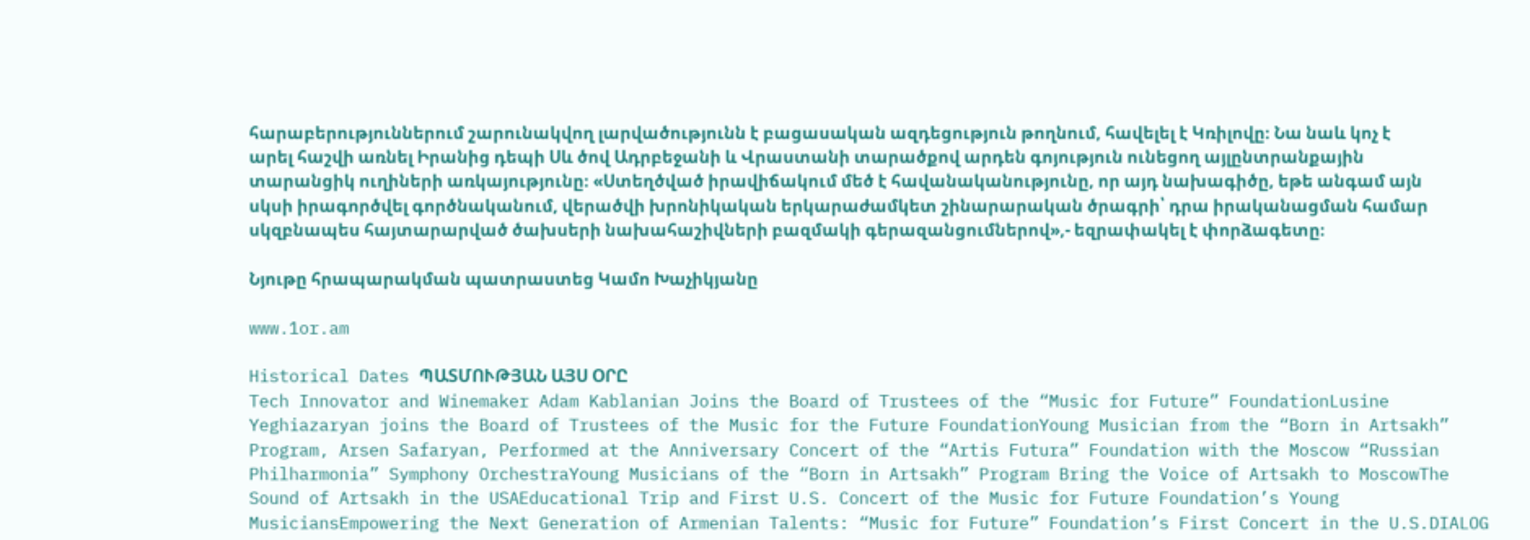հարաբերություններում շարունակվող լարվածությունն է բացասական ազդեցություն թողնում, հավելել է Կռիլովը։ Նա նաև կոչ է արել հաշվի առնել Իրանից դեպի Սև ծով Ադրբեջանի և Վրաստանի տարածքով արդեն գոյություն ունեցող այլընտրանքային տարանցիկ ուղիների առկայությունը։ «Ստեղծված իրավիճակում մեծ է հավանականությունը, որ այդ նախագիծը, եթե անգամ այն սկսի իրագործվել գործնականում, վերածվի խրոնիկական երկարաժամկետ շինարարական ծրագրի՝ դրա իրականացման համար սկզբնապես հայտարարված ծախսերի նախահաշիվների բազմակի գերազանցումներով»,- եզրափակել է փորձագետը։

Նյութը հրապարակման պատրաստեց Կամո Խաչիկյանը

www.1or.am

Historical Dates ՊԱՏՄՈՒԹՅԱՆ ԱՅՍ ՕՐԸ
Tech Innovator and Winemaker Adam Kablanian Joins the Board of Trustees of the “Music for Future” FoundationLusine Yeghiazaryan joins the Board of Trustees of the Music for the Future FoundationYoung Musician from the “Born in Artsakh” Program, Arsen Safaryan, Performed at the Anniversary Concert of the “Artis Futura” Foundation with the Moscow “Russian Philharmonia” Symphony OrchestraYoung Musicians of the “Born in Artsakh” Program Bring the Voice of Artsakh to MoscowThe Sound of Artsakh in the USAEducational Trip and First U.S. Concert of the Music for Future Foundation’s Young MusiciansEmpowering the Next Generation of Armenian Talents: “Music for Future” Foundation’s First Concert in the U.S.DIALOG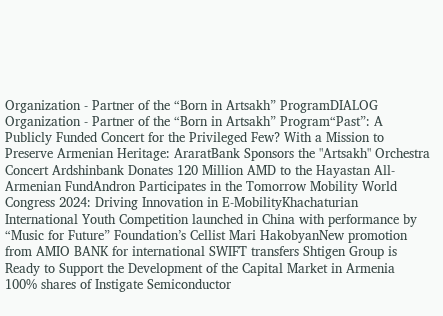Organization - Partner of the “Born in Artsakh” ProgramDIALOG Organization - Partner of the “Born in Artsakh” Program“Past”: A Publicly Funded Concert for the Privileged Few? With a Mission to Preserve Armenian Heritage: AraratBank Sponsors the "Artsakh" Orchestra Concert Ardshinbank Donates 120 Million AMD to the Hayastan All-Armenian FundAndron Participates in the Tomorrow Mobility World Congress 2024: Driving Innovation in E-MobilityKhachaturian International Youth Competition launched in China with performance by “Music for Future” Foundation’s Cellist Mari HakobyanNew promotion from AMIO BANK for international SWIFT transfers Shtigen Group is Ready to Support the Development of the Capital Market in Armenia 100% shares of Instigate Semiconductor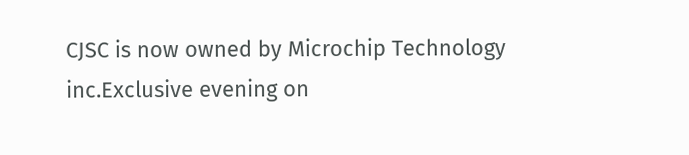CJSC is now owned by Microchip Technology inc.Exclusive evening on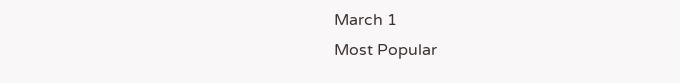March 1
Most Popular